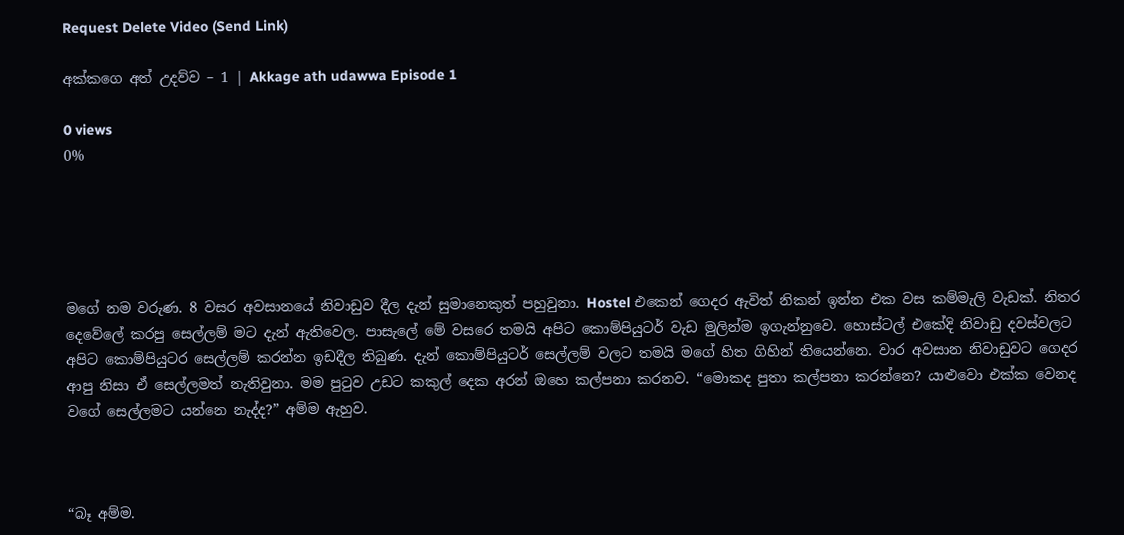Request Delete Video (Send Link)

අක්කගෙ අත් උදව්ව – 1 | Akkage ath udawwa Episode 1

0 views
0%





මගේ නම වරුණ. 8 වසර අවසානයේ නිවාඩුව දීල දැන් සුමානෙකුත් පහුවුනා. Hostel එකෙන් ගෙදර ඇවිත් නිකන් ඉන්න එක වස කම්මැලි වැඩක්. නිතර දෙවේලේ කරපු සෙල්ලම් මට දැන් ඇතිවෙල. පාසැලේ මේ වසරෙ තමයි අපිට කොම්පියුටර් වැඩ මුලින්ම ඉගැන්නුවෙ. හොස්ටල් එකේදි නිවාඩු දවස්වලට අපිට කොම්පියුටර සෙල්ලම් කරන්න ඉඩදීල තිබුණ. දැන් කොම්පියුටර් සෙල්ලම් වලට තමයි මගේ හිත ගිහින් තියෙන්නෙ. වාර අවසාන නිවාඩුවට ගෙදර ආපු නිසා ඒ සෙල්ලමත් නැතිවුනා. මම පුටුව උඩට කකුල් දෙක අරන් ඔහෙ කල්පනා කරනව. “මොකද පුතා කල්පනා කරන්නෙ? යාළුවො එක්ක වෙනද වගේ සෙල්ලමට යන්නෙ නැද්ද?” අම්ම ඇහුව.



“බෑ අම්ම.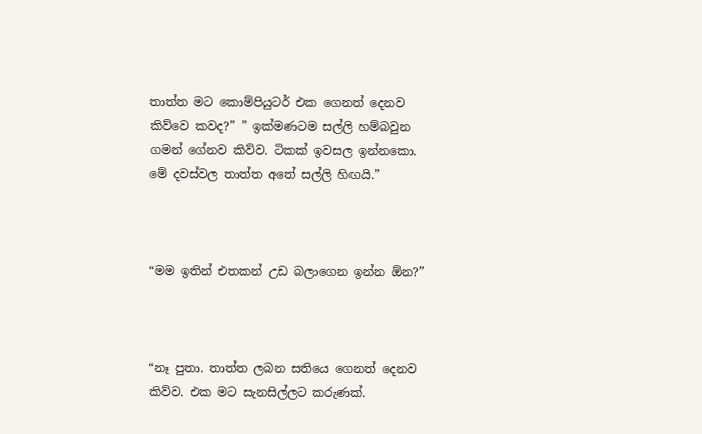තාත්ත මට කොම්පියුටර් එක ගෙනත් දෙනව කිව්වෙ කවද?” ” ඉක්මණටම සල්ලි හම්බවුන ගමන් ගේනව කිව්ව. ටිකක් ඉවසල ඉන්නකො. මේ දවස්වල තාත්ත අතේ සල්ලි හිඟයි.”



“මම ඉතින් එතකන් උඩ බලාගෙන ඉන්න ඕන?”



“නෑ පුතා. තාත්ත ලබන සතියෙ ගෙනත් දෙනව කිව්ව. එක මට සැනසිල්ලට කරුණක්.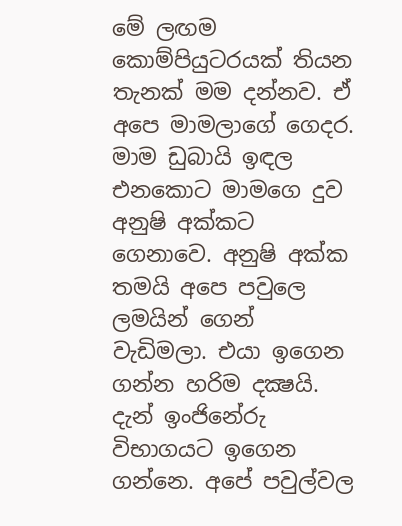මේ ලඟම කොම්පියුටරයක් තියන තැනක් මම දන්නව. ඒ අපෙ මාමලාගේ ගෙදර. මාම ඩුබායි ඉඳල එනකොට මාමගෙ දුව අනුෂි අක්කට ගෙනාවෙ. අනුෂි අක්ක තමයි අපෙ පවුලෙ ලමයින් ගෙන් වැඩිමලා. එයා ඉගෙන ගන්න හරිම දක්‍ෂයි. දැන් ඉංජිනේරු විභාගයට ඉගෙන ගන්නෙ. අපේ පවුල්වල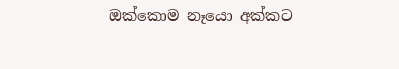ඔක්කොම නෑයො අක්කට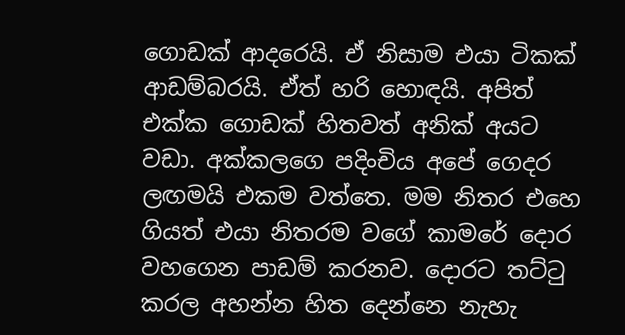ගොඩක් ආදරෙයි. ඒ නිසාම එයා ටිකක් ආඩම්බරයි. ඒත් හරි හොඳයි. අපිත් එක්ක ගොඩක් හිතවත් අනික් අයට වඩා. අක්කලගෙ පදිංචිය අපේ ගෙදර ලඟමයි එකම වත්තෙ. මම නිතර එහෙ ගියත් එයා නිතරම වගේ කාමරේ දොර වහගෙන පාඩම් කරනව. දොරට තට්ටු කරල අහන්න හිත දෙන්නෙ නැහැ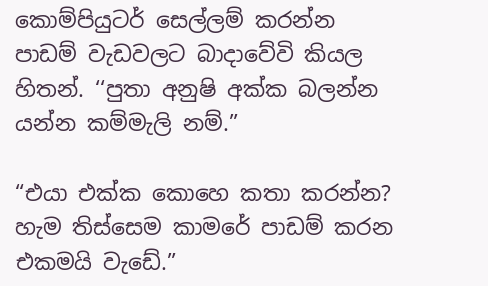කොම්පියුටර් සෙල්ලම් කරන්න පාඩම් වැඩවලට බාදාවේවි කියල හිතන්. ‘‘පුතා අනුෂි අක්ක බලන්න යන්න කම්මැලි නම්.”

“එයා එක්ක කොහෙ කතා කරන්න? හැම තිස්සෙම කාමරේ පාඩම් කරන එකමයි වැඩේ.”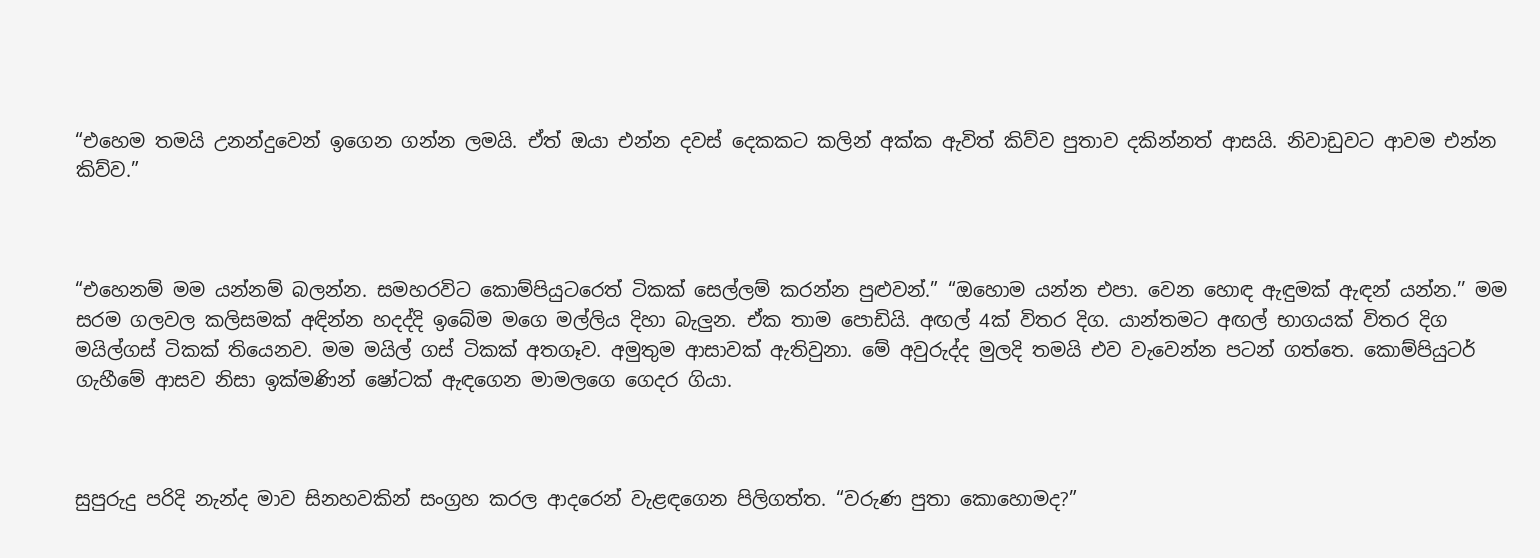“එහෙම තමයි උනන්දුවෙන් ඉගෙන ගන්න ලමයි. ඒත් ඔයා එන්න දවස් දෙකකට කලින් අක්ක ඇවිත් කිව්ව පුතාව දකින්නත් ආසයි. නිවාඩුවට ආවම එන්න කිව්ව.”



“එහෙනම් මම යන්නම් බලන්න. සමහරවිට කොම්පියුටරෙත් ටිකක් සෙල්ලම් කරන්න පුළුවන්.” “ඔහොම යන්න එපා. වෙන හොඳ ඇඳුමක් ඇඳන් යන්න.’’ මම සරම ගලවල කලිසමක් අඳින්න හදද්දි ඉබේම මගෙ මල්ලිය දිහා බැලුන. ඒක තාම පොඩියි. අඟල් 4ක් විතර දිග. යාන්තමට අඟල් භාගයක් විතර දිග මයිල්ගස් ටිකක් තියෙනව. මම මයිල් ගස් ටිකක් අතගෑව. අමුතුම ආසාවක් ඇතිවුනා. මේ අවුරුද්ද මුලදි තමයි එව වැවෙන්න පටන් ගත්තෙ. කොම්පියුටර් ගැහීමේ ආසව නිසා ඉක්මණින් ෂෝටක් ඇඳගෙන මාමලගෙ ගෙදර ගියා.



සුපුරුදු පරිදි නැන්ද මාව සිනහවකින් සංග්‍රහ කරල ආදරෙන් වැළඳගෙන පිලිගත්ත. “වරුණ පුතා කොහොමද?”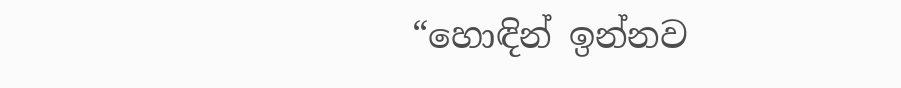“හොඳින් ඉන්නව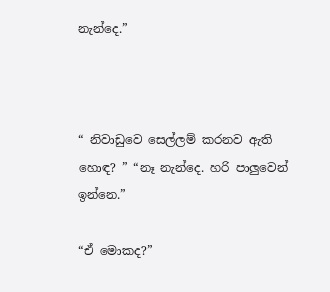නැන්දෙ.”



“ නිවාඩුවෙ සෙල්ලම් කරනව ඇති හොඳ? ” “නෑ නැන්දෙ. හරි පාලුවෙන් ඉන්නෙ.”

“ඒ මොකද?”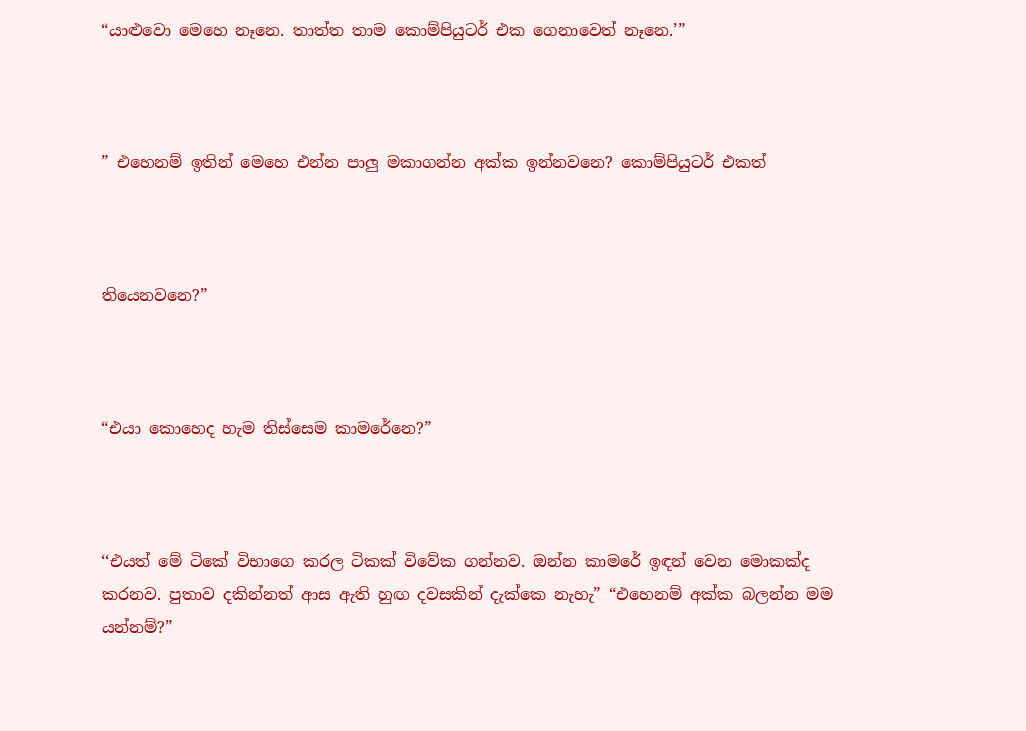“යාළුවො මෙහෙ නෑනෙ. තාත්ත තාම කොම්පියුටර් එක ගෙනාවෙත් නෑනෙ.’”



” එහෙනම් ඉතින් මෙහෙ එන්න පාලු මකාගන්න අක්ක ඉන්නවනෙ? කොම්පියුටර් එකත්



තියෙනවනෙ?”



“එයා කොහෙද හැම තිස්සෙම කාමරේනෙ?”



‘‘එයත් මේ ටිකේ විභාගෙ කරල ටිකක් විවේක ගන්නව. ඔන්න කාමරේ ඉඳන් වෙන මොකක්ද කරනව. පුතාව දකින්නත් ආස ඇති හුඟ දවසකින් දැක්කෙ නැහැ” “එහෙනම් අක්ක බලන්න මම යන්නම්?”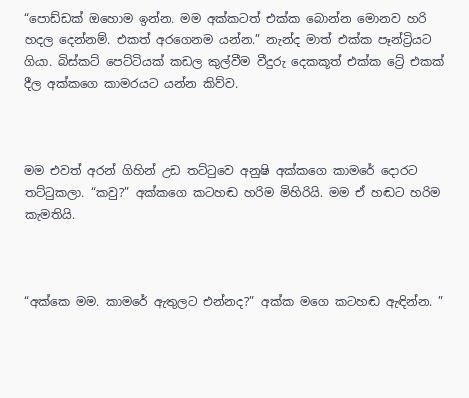“පොඩ්ඩක් ඔහොම ඉන්න. මම අක්කටත් එක්ක බොන්න මොනව හරි හදල දෙන්නම්. එකත් අරගෙනම යන්න.” නැන්ද මාත් එක්ක පෑන්ට්‍රියට ගියා. බිස්කට් පෙට්ටියක් කඩල කුල්වීම වීදුරු දෙකකූත් එක්ක ට්‍රේ එකක් දීල අක්කගෙ කාමරයට යන්න කිව්ව.



මම එවත් අරන් ගිහින් උඩ තට්ටුවෙ අනුෂි අක්කගෙ කාමරේ දොරට තට්ටුකලා. “කවු?” අක්කගෙ කටහඬ හරිම මිහිරියි. මම ඒ හඬට හරිම කැමතියි.



“අක්කෙ මම. කාමරේ ඇතුලට එන්නද?” අක්ක මගෙ කටහඬ ඇඳින්න. ”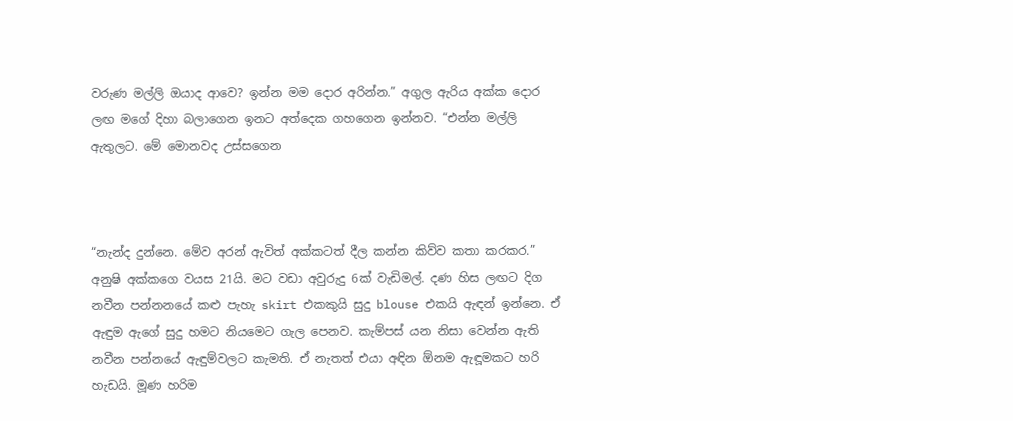වරුණ මල්ලි ඔයාද ආවෙ? ඉන්න මම දොර අරින්න.” අගුල ඇරිය අක්ක දොර ලඟ මගේ දිහා බලාගෙන ඉනට අත්දෙක ගහගෙන ඉන්නව. “එන්න මල්ලි ඇතුලට. මේ මොනවද උස්සගෙන



“නැන්ද දුන්නෙ. මේව අරන් ඇවිත් අක්කටත් දීල කන්න කිව්ව කතා කරකර.” අනුෂි අක්කගෙ වයස 21යි. මට වඩා අවුරුදු 6ක් වැඩිමල්. දණ හිස ලඟට දිග නවීන පන්නනයේ කළු පැහැ skirt එකකුයි සුදු blouse එකයි ඇඳන් ඉන්නෙ. ඒ ඇඳුම ඇගේ සුදු හමට නියමෙට ගැල පෙනව. කැම්පස් යන නිසා වෙන්න ඇති නවීන පන්නයේ ඇඳුම්වලට කැමති. ඒ නැතත් එයා අඳින ඕනම ඇඳූමකට හරි හැඩයි. මූණ හරිම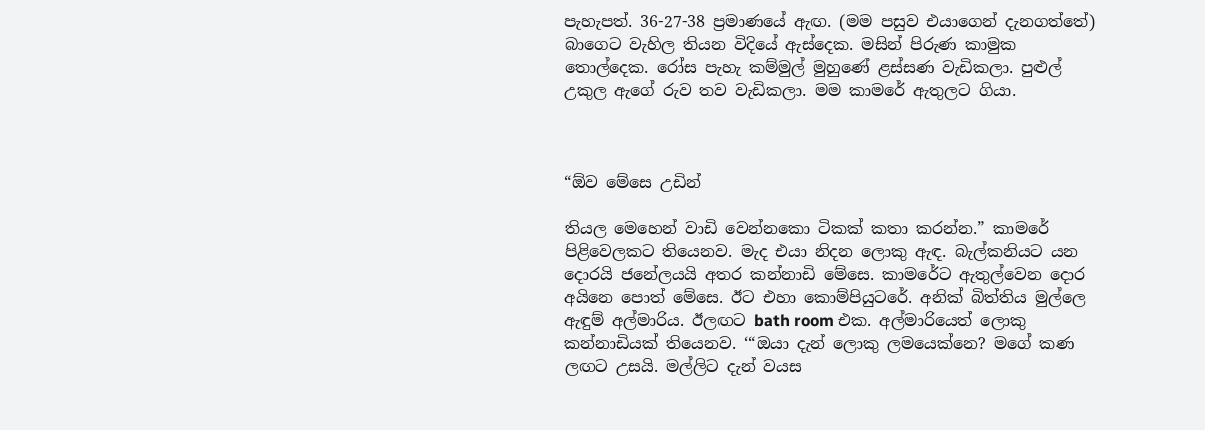පැහැපත්. 36-27-38 ප්‍රමාණයේ ඇඟ. (මම පසුව එයාගෙන් දැනගත්තේ) බාගෙට වැහිල තියන විදියේ ඇස්දෙක. මසින් පිරුණ කාමුක තොල්දෙක. රෝස පැහැ කම්මුල් මුහුණේ ළස්සණ වැඩිකලා. පුළුල් උකුල ඇගේ රුව තව වැඩිකලා. මම කාමරේ ඇතුලට ගියා.



“ඕව මේසෙ උඩින්

තියල මෙහෙන් වාඩි වෙන්නකො ටිකක් කතා කරන්න.” කාමරේ පිළිවෙලකට තියෙනව. මැද එයා නිදන ලොකු ඇඳ. බැල්කනියට යන දොරයි ජනේලයයි අතර කන්නාඩි මේසෙ. කාමරේට ඇතුල්වෙන දොර අයිනෙ පොත් මේසෙ. ඊට එහා කොම්පියුටරේ. අනික් බිත්තිය මුල්ලෙ ඇඳුම් අල්මාරිය. ඊලඟට bath room එක. අල්මාරියෙත් ලොකු කන්නාඩියක් තියෙනව. ‘“ඔයා දැන් ලොකු ලමයෙක්නෙ? මගේ කණ ලඟට උසයි. මල්ලිට දැන් වයස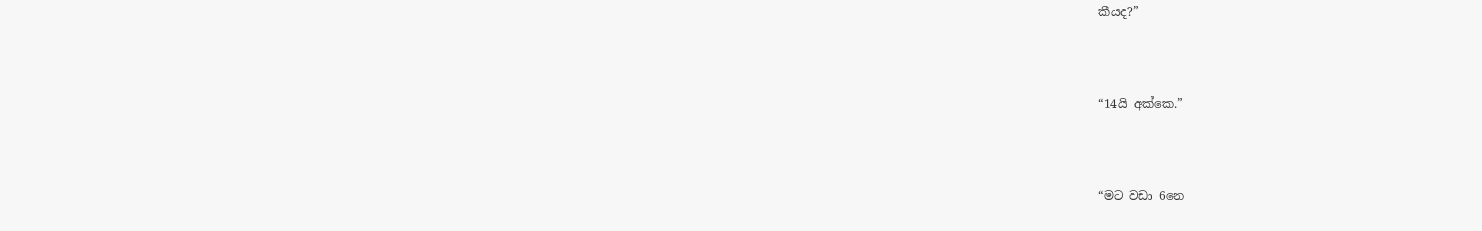කීයද?”



“14යි අක්කෙ.”



“මට වඩා 6නෙ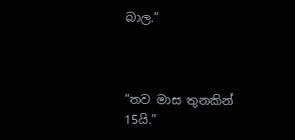බාල.”



“තව මාස තුනකින් 15යි.”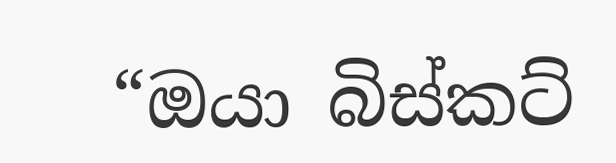“ඔයා බිස්කට්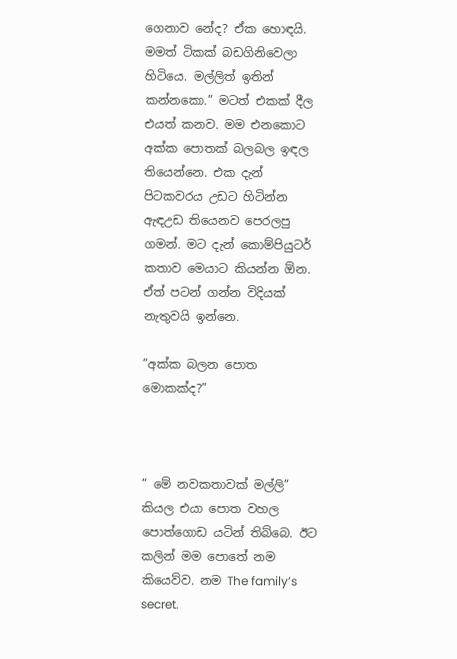ගෙනාව නේද? ඒක හොඳයි. මමත් ටිකක් බඩගිනිවෙලා හිටියෙ. මල්ලිත් ඉතින් කන්නකො.” මටත් එකක් දීල එයත් කනව. මම එනකොට අක්ක පොතක් බලබල ඉඳල තියෙන්නෙ. එක දැන් පිටකවරය උඩට හිටින්න ඇඳඋඩ තියෙනව පෙරලපු ගමන්. මට දැන් කොම්පියුටර් කතාව මෙයාට කියන්න ඕන. ඒත් පටන් ගන්න විදියක් නැතුවයි ඉන්නෙ.

”අක්ක බලන පොත මොකක්ද?”



” මේ නවකතාවක් මල්ලි” කියල එයා පොත වහල පොත්ගොඩ යටින් තිබ්බෙ. ඊට කලින් මම පොතේ නම කියෙව්ව. නම The family’s secret.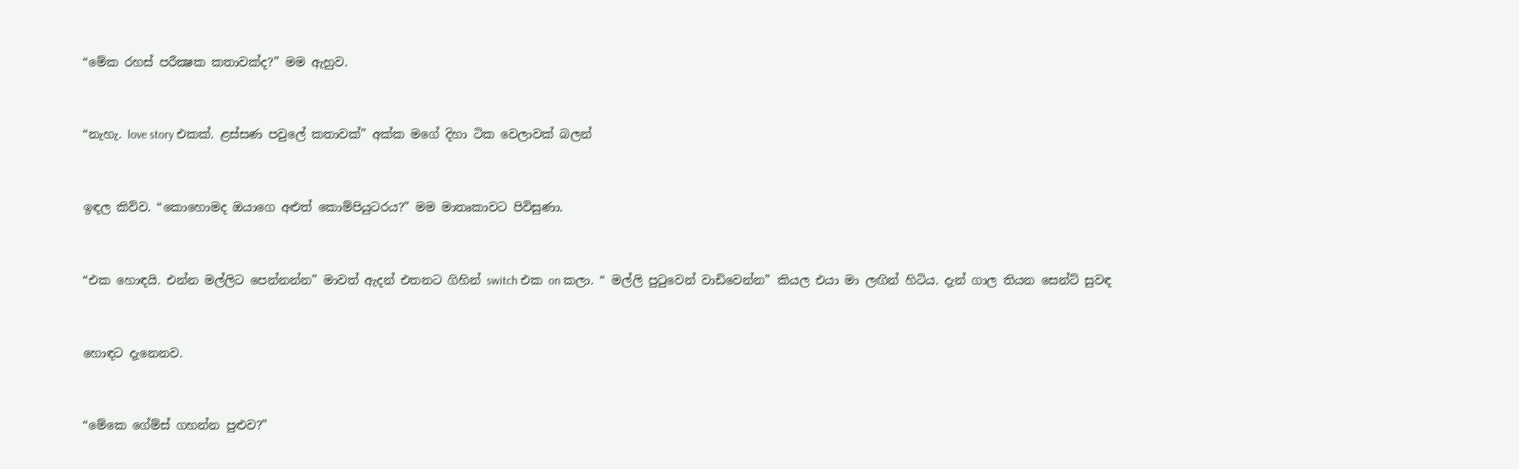“මේක රහස් පරීක්‍ෂක කතාවක්ද?” මම ඇහුව.



“නැහැ. love story එකක්. ළස්සණ පවුලේ කතාවක්” අක්ක මගේ දිහා ටික වෙලාවක් බලන්



ඉඳල කිව්ව. “කොහොමද ඔයාගෙ අළුත් කොම්පියුටරය?” මම මාතෘකාවට පිවිසුණා.



“එක හොඳයි. එන්න මල්ලිට පෙන්නන්න” මාවත් ඇදන් එතනට ගිහින් switch එක on කලා. “ මල්ලි පුටුවෙන් වාඩිවෙන්න” කියල එයා මා ලඟින් හිටිය. දැන් ගාල තියන සෙන්ට් සුවඳ



හොඳට දැනෙනව.



“මේකෙ ගේම්ස් ගහන්න පුළුව?”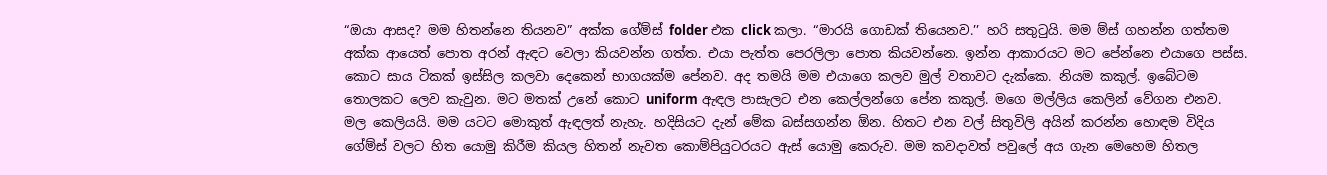“ඔයා ආසද? මම හිතන්නෙ තියනව” අක්ක ගේම්ස් folder එක click කලා. “මාරයි ගොඩක් තියෙනව.’’ හරි සතුටුයි. මම ම්ස් ගහන්න ගත්තම අක්ක ආයෙත් පොත අරන් ඇඳට වෙලා කියවන්න ගත්ත. එයා පැත්ත පෙරලිලා පොත කියවන්නෙ. ඉන්න ආකාරයට මට පේන්නෙ එයාගෙ පස්ස. කොට සාය ටිකක් ඉස්සිල කලවා දෙකෙන් භාගයක්ම පේනව. අද තමයි මම එයාගෙ කලව මුල් වතාවට දැක්කෙ. නියම කකුල්. ඉබේටම තොලකට ලෙව කැවුන. මට මතක් උනේ කොට uniform ඇඳල පාසැලට එන කෙල්ලන්ගෙ පේන කකුල්. මගෙ මල්ලිය කෙලින් වේගන එනව. මල කෙලියයි. මම යටට මොකුත් ඇඳලත් නැහැ. හදිසියට දැන් මේක බස්සගන්න ඕන. හිතට එන වල් සිතුවිලි අයින් කරන්න හොඳම විදිය ගේම්ස් වලට හිත යොමු කිරීම කියල හිතන් නැවත කොම්පියුටරයට ඇස් යොමු කෙරුව. මම කවදාවත් පවුලේ අය ගැන මෙහෙම හිතල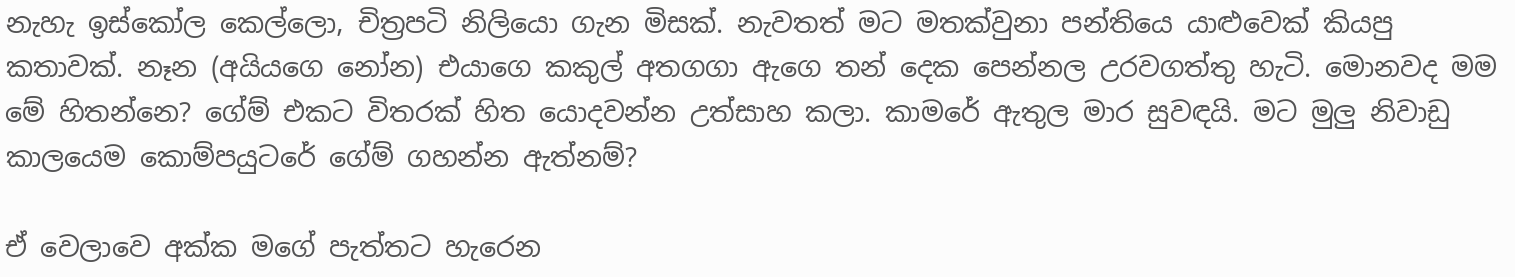නැහැ ඉස්කෝල කෙල්ලො, චිත්‍රපටි නිලියො ගැන මිසක්. නැවතත් මට මතක්වුනා පන්තියෙ යාළුවෙක් කියපු කතාවක්. නෑන (අයියගෙ නෝන) එයාගෙ කකුල් අතගගා ඇගෙ තන් දෙක පෙන්නල උරවගත්තු හැටි. මොනවද මම මේ හිතන්නෙ? ගේම් එකට විතරක් හිත යොදවන්න උත්සාහ කලා. කාමරේ ඇතුල මාර සුවඳයි. මට මුලු නිවාඩු කාලයෙම කොම්පයුටරේ ගේම් ගහන්න ඇත්නම්?

ඒ වෙලාවෙ අක්ක මගේ පැත්තට හැරෙන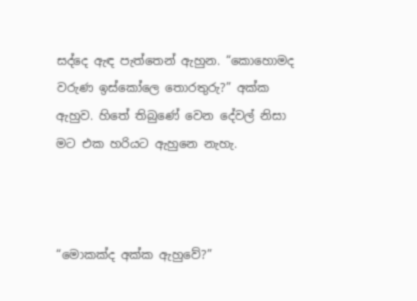සද්දෙ ඇඳ පැත්තෙන් ඇහුන. “කොහොමද වරුණ ඉස්කෝලෙ තොරතුරු?” අක්ක ඇහුව. හිතේ තිබුණේ වෙන දේවල් නිසා මට එක හරියට ඇහුනෙ නැහැ.



“මොකක්ද අක්ක ඇහුවේ?”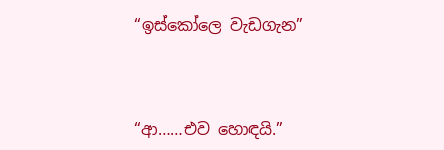“ඉස්කෝලෙ වැඩගැන”



“ආ……එව හොඳයි.”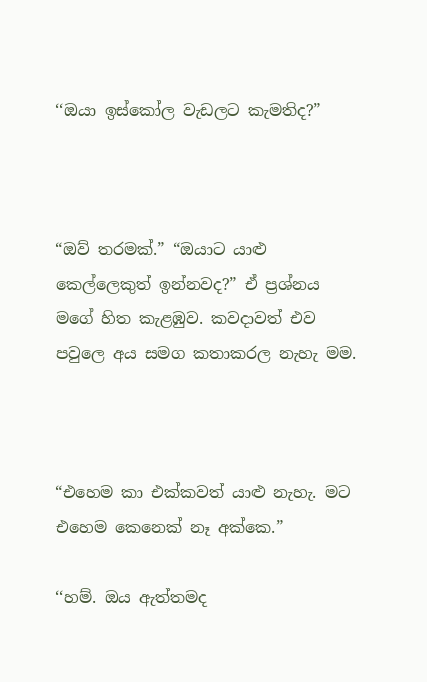‘‘ඔයා ඉස්කෝල වැඩලට කැමතිද?”



“ඔව් තරමක්.” “ඔයාට යාළු කෙල්ලෙකුත් ඉන්නවද?” ඒ ප්‍රශ්නය මගේ හිත කැළඹුව. කවදාවත් එව පවුලෙ අය සමග කතාකරල නැහැ මම.



“එහෙම කා එක්කවත් යාළු නැහැ. මට එහෙම කෙනෙක් නෑ අක්කෙ.”

‘‘හම්. ඔය ඇත්තමද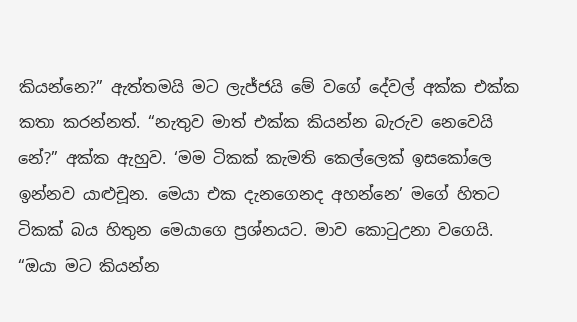කියන්නෙ?” ඇත්තමයි මට ලැජ්ජයි මේ වගේ දේවල් අක්ක එක්ක කතා කරන්නත්. “නැතුව මාත් එක්ක කියන්න බැරුව නෙවෙයි නේ?” අක්ක ඇහුව. ‘මම ටිකක් කැමති කෙල්ලෙක් ඉසකෝලෙ ඉන්නව යාළුචූන. මෙයා එක දැනගෙනද අහන්නෙ’ මගේ හිතට ටිකක් බය හිතුන මෙයාගෙ ප්‍රශ්නයට. මාව කොටුඋනා වගෙයි. “ඔයා මට කියන්න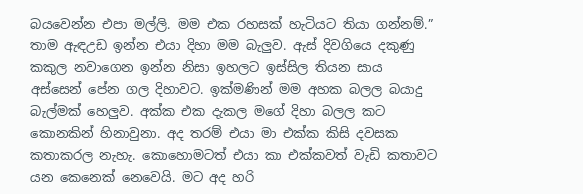බයවෙන්න එපා මල්ලි. මම එක රහසක් හැටියට තියා ගන්නම්.” තාම ඇඳඋඩ ඉන්න එයා දිහා මම බැලුව. ඇස් දිවගියෙ දකුණු කකුල නවාගෙන ඉන්න නිසා ඉහලට ඉස්සිල තියන සාය අස්සෙන් පේන ගල දිහාවට. ඉක්මණින් මම අහක බලල බයාදු බැල්මක් හෙලුව. අක්ක එක දැකල මගේ දිහා බලල කට කොනකින් හිනාවුනා. අද තරම් එයා මා එක්ක කිසි දවසක කතාකරල නැහැ. කොහොමටත් එයා කා එක්කවත් වැඩි කතාවට යන කෙනෙක් නෙවෙයි. මට අද හරි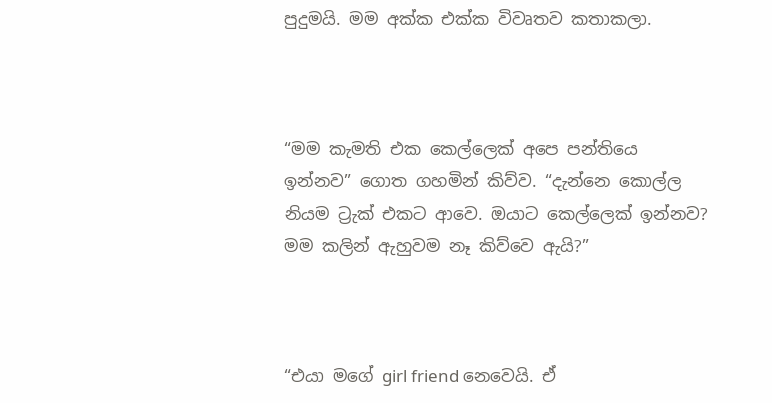පුදුමයි. මම අක්ක එක්ක විවෘතව කතාකලා.



“මම කැමති එක කෙල්ලෙක් අපෙ පන්තියෙ ඉන්නව” ගොත ගහමින් කිව්ව. “දැන්නෙ කොල්ල නියම ට්‍රැක් එකට ආවෙ. ඔයාට කෙල්ලෙක් ඉන්නව? මම කලින් ඇහුවම නෑ කිව්වෙ ඇයි?”



“එයා මගේ girl friend නෙවෙයි. ඒ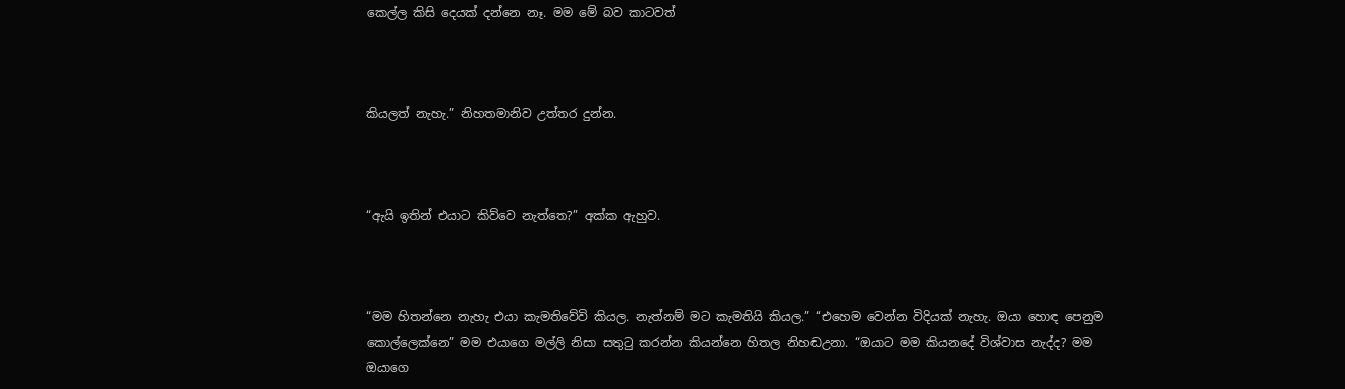කෙල්ල කිසි දෙයක් දන්නෙ නෑ. මම මේ බව කාටවත්



කියලත් නැහැ.” නිහතමානිව උත්තර දුන්න.



“ඇයි ඉතින් එයාට කිව්වෙ නැත්තෙ?” අක්ක ඇහුව.



“මම හිතන්නෙ නැහැ එයා කැමතිවේවි කියල. නැත්නම් මට කැමතියි කියල.” ‘‘එහෙම වෙන්න විදියක් නැහැ. ඔයා හොඳ පෙනුම කොල්ලෙක්නෙ” මම එයාගෙ මල්ලි නිසා සතුටු කරන්න කියන්නෙ හිතල නිහඬඋනා. “ඔයාට මම කියනදේ විශ්වාස නැද්ද? මම ඔයාගෙ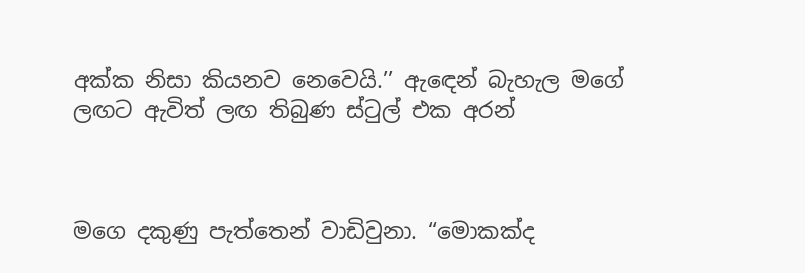අක්ක නිසා කියනව නෙවෙයි.’’ ඇඳෙන් බැහැල මගේ ලඟට ඇවිත් ලඟ තිබුණ ස්ටුල් එක අරන්



මගෙ දකුණු පැත්තෙන් වාඩිවුනා. “මොකක්ද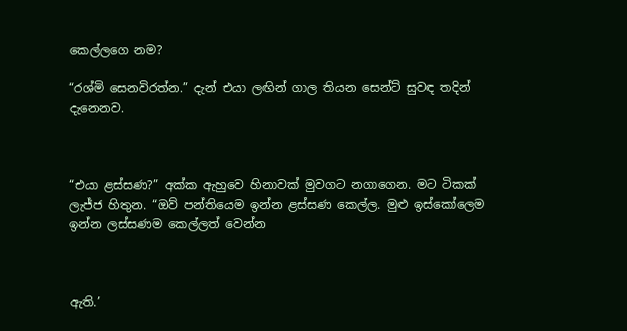කෙල්ලගෙ නම?

“රශ්මි සෙනවිරත්න.” දැන් එයා ලඟින් ගාල තියන සෙන්ට් සුවඳ තදින් දැනෙනව.



“එයා ළස්සණ?” අක්ක ඇහුවෙ හිනාවක් මුවගට නගාගෙන. මට ටිකක් ලැජ්ජ හිතුන. “ඔව් පන්තියෙම ඉන්න ළස්සණ කෙල්ල. මුළු ඉස්කෝලෙම ඉන්න ලස්සණම කෙල්ලත් වෙන්න



ඇති.’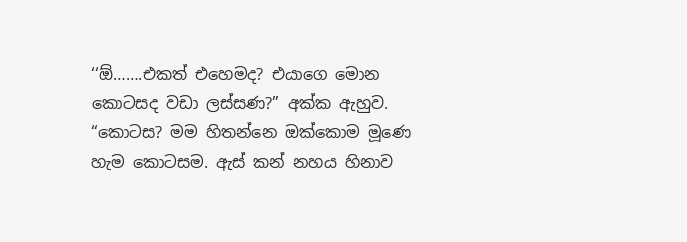‘‘ඕ…….එකත් එහෙමද? එයාගෙ මොන කොටසද වඩා ලස්සණ?” අක්ක ඇහුව. “කොටස? මම හිතන්නෙ ඔක්කොම මූණෙ හැම කොටසම. ඇස් කන් නහය හිනාව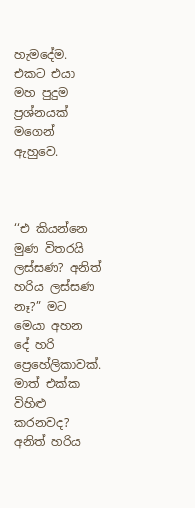හැමදේම. එකට එයා මහ පුදුම ප්‍රශ්නයක් මගෙන් ඇහුවෙ.



‘‘එ කියන්නෙ මුණ විතරයි ලස්සණ? අනිත් හරිය ලස්සණ නෑ?” මට මෙයා අහන දේ හරි ප්‍රෙහේලිකාවක්. මාත් එක්ක විහිළු කරනවද? අනිත් හරිය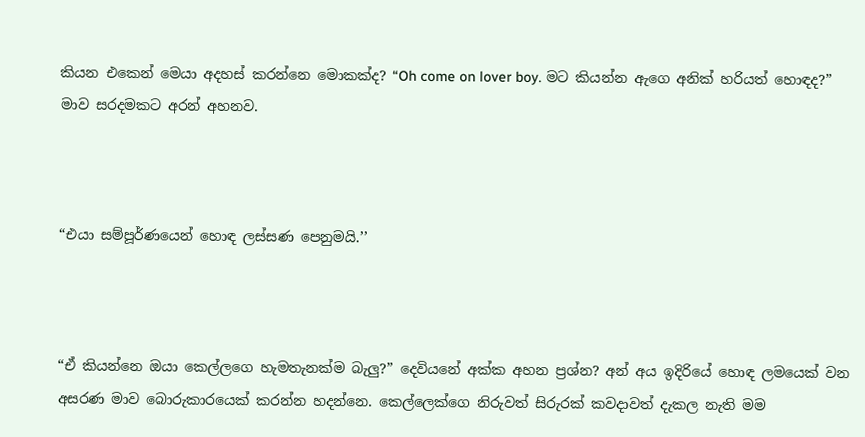කියන එකෙන් මෙයා අදහස් කරන්නෙ මොකක්ද? “Oh come on lover boy. මට කියන්න ඇගෙ අනික් හරියත් හොඳද?” මාව සරදමකට අරන් අහනව.



“එයා සම්පූර්ණයෙන් හොඳ ලස්සණ පෙනුමයි.’’



“ඒ කියන්නෙ ඔයා කෙල්ලගෙ හැමතැනක්ම බැලු?” දෙවියනේ අක්ක අහන ප්‍රශ්න? අන් අය ඉදිරියේ හොඳ ලමයෙක් වන අසරණ මාව බොරුකාරයෙක් කරන්න හදන්නෙ. කෙල්ලෙක්ගෙ නිරුවත් සිරුරක් කවදාවත් දැකල නැති මම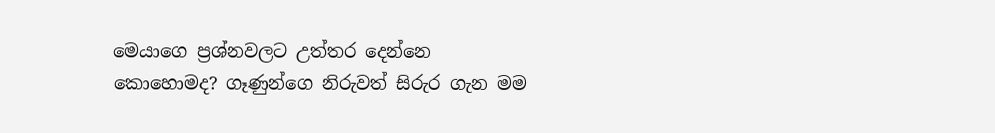මෙයාගෙ ප්‍රශ්නවලට උත්තර දෙන්නෙ කොහොමද? ගෑණුන්ගෙ නිරුවත් සිරුර ගැන මම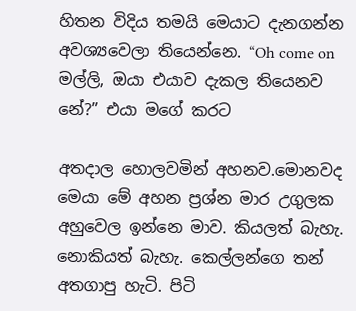හිතන විදිය තමයි මෙයාට දැනගන්න අවශ්‍යවෙලා තියෙන්නෙ. “Oh come on මල්ලි, ඔයා එයාව දැකල තියෙනව නේ?” එයා මගේ කරට

අතදාල හොලවමින් අහනව.මොනවද මෙයා මේ අහන ප්‍රශ්න මාර උගුලක අහුවෙල ඉන්නෙ මාව. කියලත් බැහැ. නොකියත් බැහැ. කෙල්ලන්ගෙ තන් අතගාපු හැටි. පිටි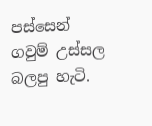පස්සෙන් ගවුම් උස්සල බලපු හැටි.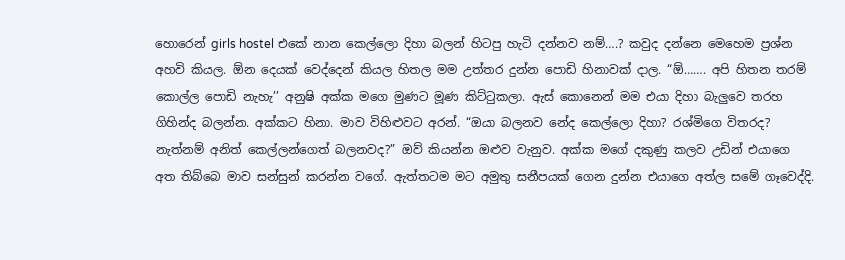හොරෙන් girls hostel එකේ නාන කෙල්ලො දිහා බලන් හිටපු හැටි දන්නව නම්….? කවුද දන්නෙ මෙහෙම ප්‍රශ්න අහවි කියල. ඕන දෙයක් වෙද්දෙන් කියල හිතල මම උත්තර දුන්න පොඩි හිනාවක් දාල. “ඕ……. අපි හිතන තරම් කොල්ල පොඩි නැහැ’’ අනුෂි අක්ක මගෙ මුණට මූණ කිට්ටුකලා. ඇස් කොනෙන් මම එයා දිහා බැලුවෙ තරහ ගිහින්ද බලන්න. අක්කට හිනා. මාව විහිළුවට අරන්. “ඔයා බලනව නේද කෙල්ලො දිහා? රශ්මිගෙ විතරද? නැත්නම් අනිත් කෙල්ලන්ගෙත් බලනවද?” ඔව් කියන්න ඔළුව වැනුව. අක්ක මගේ දකුණු කලව උඩින් එයාගෙ අත තිබ්බෙ මාව සන්සුන් කරන්න වගේ. ඇත්තටම මට අමුතු සනීපයක් ගෙන දුන්න එයාගෙ අත්ල සමේ ගෑවෙද්දි.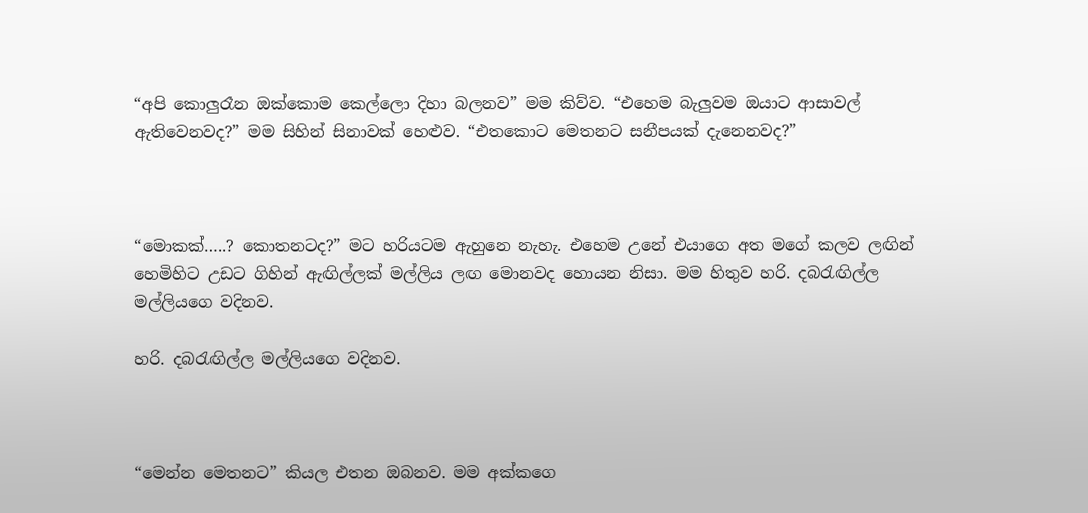“අපි කොලුරෑන ඔක්කොම කෙල්ලො දිහා බලනව” මම කිව්ව. “එහෙම බැලුවම ඔයාට ආසාවල් ඇතිවෙනවද?” මම සිහින් සිනාවක් හෙළුව. “එතකොට මෙතනට සනීපයක් දැනෙනවද?”



“මොකක්…..? කොතනටද?” මට හරියටම ඇහුනෙ නැහැ. එහෙම උනේ එයාගෙ අත මගේ කලව ලඟින් හෙමිහිට උඩට ගිහින් ඇඟිල්ලක් මල්ලිය ලඟ මොනවද හොයන නිසා. මම හිතුව හරි. දබරැඟිල්ල මල්ලියගෙ වදිනව.

හරි. දබරැඟිල්ල මල්ලියගෙ වදිනව.



“මෙන්න මෙතනට” කියල එතන ඔබනව. මම අක්කගෙ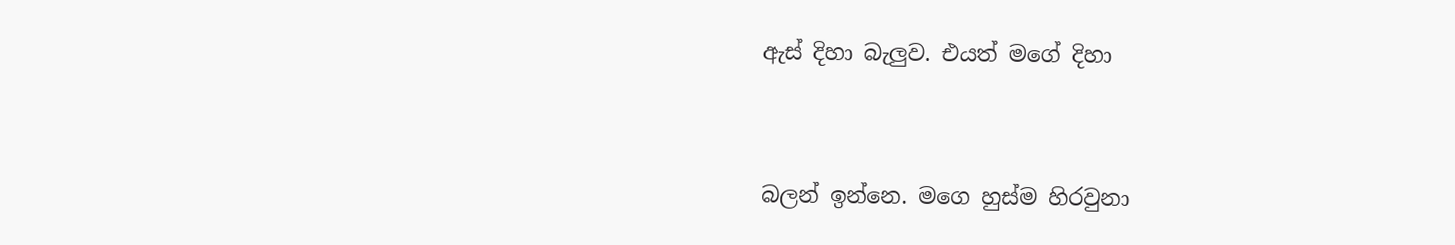ඇස් දිහා බැලුව. එයත් මගේ දිහා



බලන් ඉන්නෙ. මගෙ හුස්ම හිරවුනා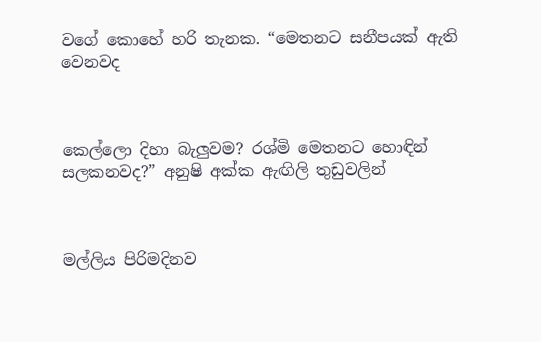වගේ කොහේ හරි තැනක. “මෙතනට සනීපයක් ඇති වෙනවද



කෙල්ලො දිහා බැලුවම? රශ්මි මෙතනට හොඳින් සලකනවද?” අනුෂි අක්ක ඇඟිලි තුඩුවලින්



මල්ලිය පිරිමදිනව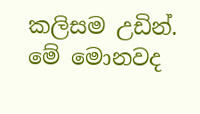කලිසම උඩින්. මේ මොනවද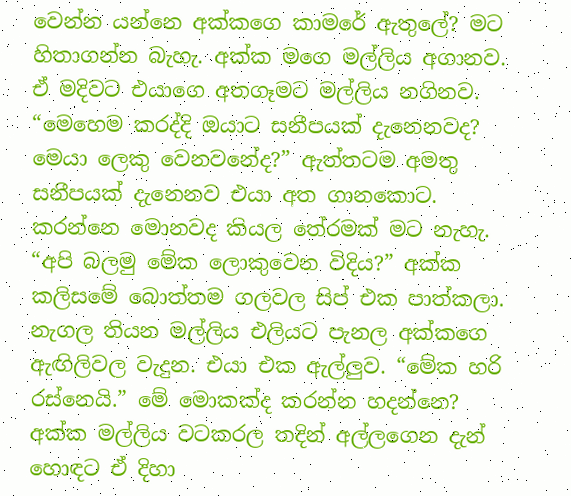වෙන්න යන්නෙ අක්කගෙ කාමරේ ඇතුලේ? මට හිතාගන්න බැහැ. අක්ක මගෙ මල්ලිය අගානව. ඒ මදිවට එයාගෙ අතගෑමට මල්ලිය නගිනව. “මෙහෙම කරද්දි ඔයාට සනීපයක් දැනෙනවද? මෙයා ලෙකු වෙනවනේද?” ඇත්තටම අමතු සනීපයක් දැනෙනව එයා අත ගානකොට. කරන්නෙ මොනවද කියල තේරමක් මට නැහැ. “අපි බලමු මේක ලොකුවෙන විදිය?” අක්ක කලිසමේ බොත්තම ගලවල සිප් එක පාත්කලා. නැගල තියන මල්ලිය එලියට පැනල අක්කගෙ ඇඟිලිවල වැදුන. එයා එක ඇල්ලුව. “මේක හරි රස්නෙයි.” මේ මොකක්ද කරන්න හදන්නෙ? අක්ක මල්ලිය වටකරල තදින් අල්ලගෙන දැන් හොඳට ඒ දිහා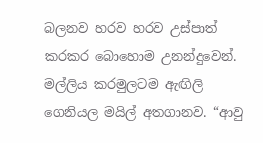බලනව හරව හරව උස්පාත් කරකර බොහොම උනන්දුවෙන්. මල්ලිය කරමුලටම ඇඟිලි ගෙනියල මයිල් අතගානව. “ආවු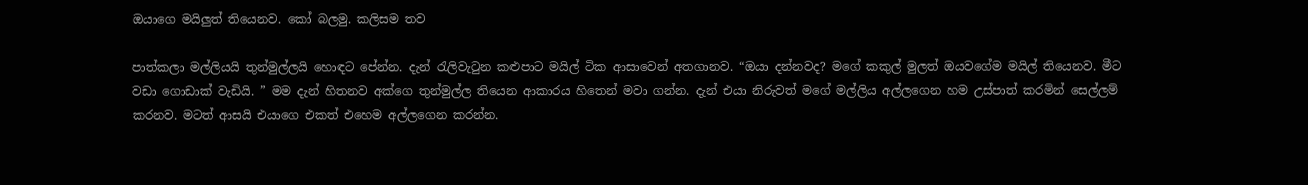ඔයාගෙ මයිලුත් තියෙනව. කෝ බලමු. කලිසම තව

පාත්කලා මල්ලියයි තුන්මුල්ලයි හොඳට පේන්න. දැන් රැලිවැටුන කළුපාට මයිල් ටික ආසාවෙන් අතගානව. “ඔයා දන්නවද? මගේ කකුල් මුලත් ඔයවගේම මයිල් තියෙනව. මීට වඩා ගොඩාක් වැඩියි. ” මම දැන් හිතනව අක්ගෙ තුන්මුල්ල තියෙන ආකාරය හිතෙන් මවා ගන්න. දැන් එයා නිරුවත් මගේ මල්ලිය අල්ලගෙන හම උස්පාත් කරමින් සෙල්ලම් කරනව. මටත් ආසයි එයාගෙ එකත් එහෙම අල්ලගෙන කරන්න.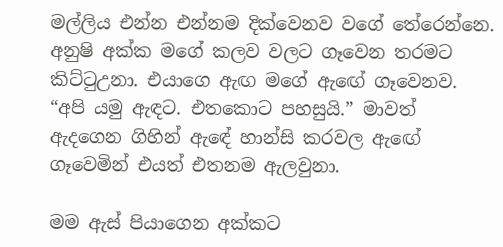මල්ලිය එන්න එන්නම දික්වෙනව වගේ තේරෙන්නෙ. අනුෂි අක්ක මගේ කලව වලට ගෑවෙන තරමට කිට්ටුඋනා. එයාගෙ ඇඟ මගේ ඇඟේ ගෑවෙනව. “අපි යමු ඇඳට. එතකොට පහසුයි.” මාවත් ඇදගෙන ගිහින් ඇඳේ හාන්සි කරවල ඇඟේ ගෑවෙමින් එයත් එතනම ඇලවුනා.

මම ඇස් පියාගෙන අක්කට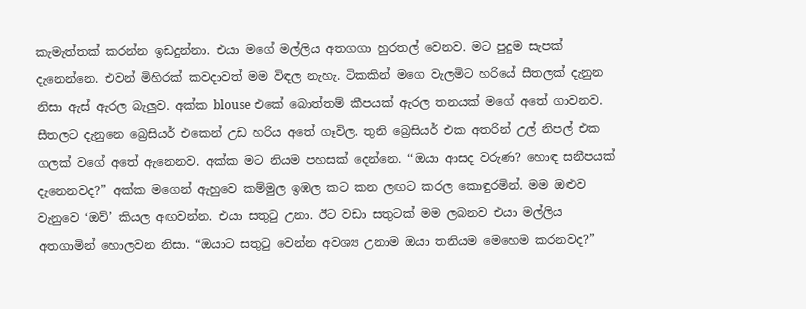කැමැත්තක් කරන්න ඉඩදුන්නා. එයා මගේ මල්ලිය අතගගා හුරතල් වෙනව. මට පුදුම සැපක් දැනෙන්නෙ. එවන් මිහිරක් කවදාවත් මම විඳල නැහැ. ටිකකින් මගෙ වැලමිට හරියේ සීතලක් දැනුන නිසා ඇස් ඇරල බැලුව. අක්ක blouse එකේ බොත්තම් කීපයක් ඇරල තනයක් මගේ අතේ ගාවනව. සීතලට දැනුනෙ බ්‍රෙසියර් එකෙන් උඩ හරිය අතේ ගෑවිල. තුනි බ්‍රෙසියර් එක අතරින් උල් නිපල් එක ගලක් වගේ අතේ ඇනෙනව. අක්ක මට නියම පහසක් දෙන්නෙ. ‘‘ඔයා ආසද වරුණ? හොඳ සනීපයක් දැනෙනවද?” අක්ක මගෙන් ඇහුවෙ කම්මුල ඉඹල කට කන ලඟට කරල කොඳුරමින්. මම ඔළුව වැනුවෙ ‘ඔව්’ කියල අඟවන්න. එයා සතුටු උනා. ඊට වඩා සතුටක් මම ලබනව එයා මල්ලිය අතගාමින් හොලවන නිසා. “ඔයාට සතුටු වෙන්න අවශ්‍ය උනාම ඔයා තනියම මෙහෙම කරනවද?”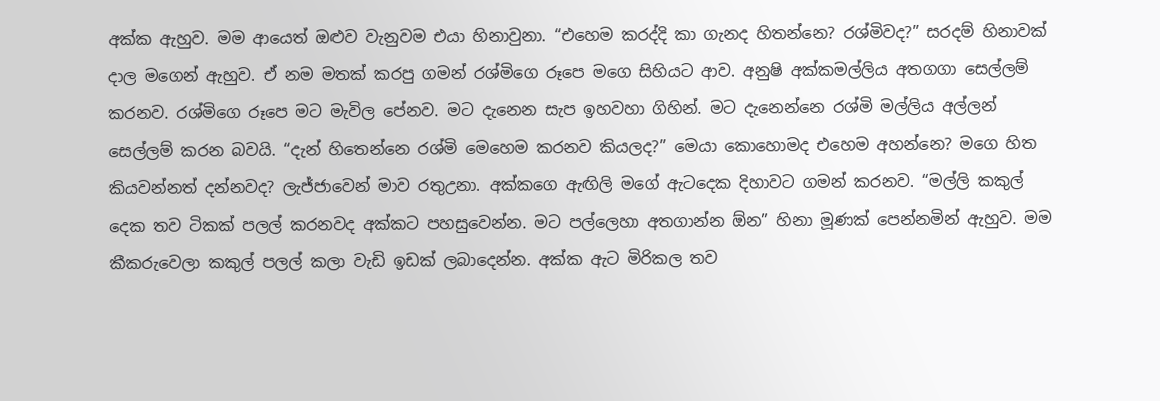අක්ක ඇහුව. මම ආයෙත් ඔළුව වැනුවම එයා හිනාවුනා. “එහෙම කරද්දි කා ගැනද හිතන්නෙ? රශ්මිවද?” සරදම් හිනාවක් දාල මගෙන් ඇහුව. ඒ නම මතක් කරපු ගමන් රශ්මිගෙ රූපෙ මගෙ සිහියට ආව. අනුෂි අක්කමල්ලිය අතගගා සෙල්ලම් කරනව. රශ්මිගෙ රූපෙ මට මැවිල පේනව. මට දැනෙන සැප ඉහවහා ගිහින්. මට දැනෙන්නෙ රශ්මි මල්ලිය අල්ලන් සෙල්ලම් කරන බවයි. “දැන් හිතෙන්නෙ රශ්මි මෙහෙම කරනව කියලද?” මෙයා කොහොමද එහෙම අහන්නෙ? මගෙ හිත කියවන්නත් දන්නවද? ලැජ්ජාවෙන් මාව රතුඋනා. අක්කගෙ ඇඟිලි මගේ ඇටදෙක දිහාවට ගමන් කරනව. “මල්ලි කකුල් දෙක තව ටිකක් පලල් කරනවද අක්කට පහසුවෙන්න. මට පල්ලෙහා අතගාන්න ඕන” හිනා මූණක් පෙන්නමින් ඇහුව. මම කීකරුවෙලා කකුල් පලල් කලා වැඩි ඉඩක් ලබාදෙන්න. අක්ක ඇට මිරිකල තව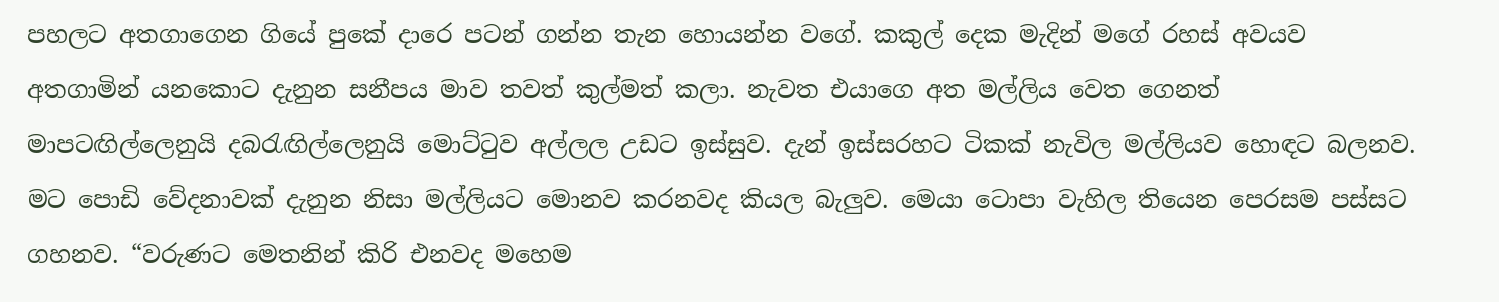පහලට අතගාගෙන ගියේ පුකේ දාරෙ පටන් ගන්න තැන හොයන්න වගේ. කකුල් දෙක මැදින් මගේ රහස් අවයව අතගාමින් යනකොට දැනුන සනීපය මාව තවත් කුල්මත් කලා. නැවත එයාගෙ අත මල්ලිය වෙත ගෙනත් මාපටඟිල්ලෙනුයි දබරැඟිල්ලෙනුයි මොට්ටුව අල්ලල උඩට ඉස්සුව. දැන් ඉස්සරහට ටිකක් නැවිල මල්ලියව හොඳට බලනව. මට පොඩි වේදනාවක් දැනුන නිසා මල්ලියට මොනව කරනවද කියල බැලුව. මෙයා ටොපා වැහිල තියෙන පෙරසම පස්සට ගහනව. “වරුණට මෙතනින් කිරි එනවද මහෙම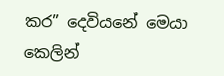කර” දෙවියනේ මෙයා කෙලින්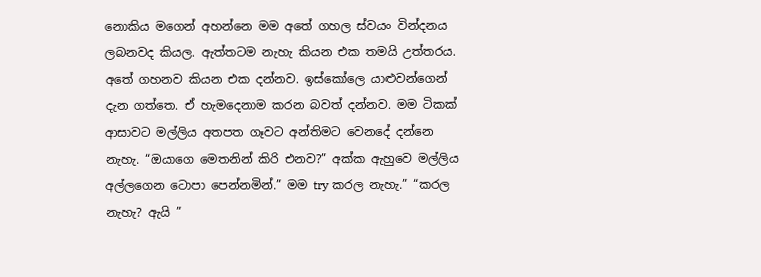නොකිය මගෙන් අහන්නෙ මම අතේ ගහල ස්වයං වින්දනය ලබනවද කියල. ඇත්තටම නැහැ කියන එක තමයි උත්තරය. අතේ ගහනව කියන එක දන්නව. ඉස්කෝලෙ යාළුවන්ගෙන් දැන ගත්තෙ. ඒ හැමදෙනාම කරන බවත් දන්නව. මම ටිකක් ආසාවට මල්ලිය අතපත ගෑවට අන්තිමට වෙනදේ දන්නෙ නැහැ. “ඔයාගෙ මෙතනින් කිරි එනව?” අක්ක ඇහුවෙ මල්ලිය අල්ලගෙන ටොපා පෙන්නමින්.” මම try කරල නැහැ.” “කරල නැහැ? ඇයි ”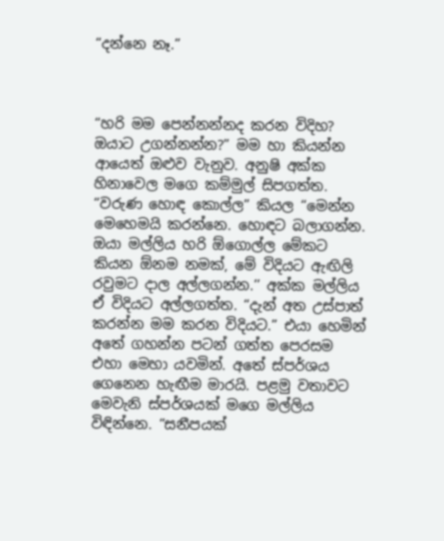“දන්නෙ නෑ.”



“හරි මම පෙන්නන්නද කරන විදිහ? ඔයාට උගන්නන්න?” මම හා කියන්න ආයෙත් ඔළුව වැනුව. අනුෂි අක්ක හිනාවෙල මගෙ කම්මුල් සිපගත්ත. “වරුණ හොඳ කොල්ල” කියල “මෙන්න මෙහෙමයි කරන්නෙ. හොඳට බලාගන්න. ඔයා මල්ලිය හරි ඕගොල්ල මේකට කියන ඕනම නමක්, මේ විදියට ඇඟිලි රවුමට දාල අල්ලගන්න.’’ අක්ක මල්ලිය ඒ විදියට අල්ලගත්ත. “දැන් අත උස්පාත් කරන්න මම කරන විදියට.” එයා හෙමින් අතේ ගහන්න පටන් ගත්ත පෙරසම එහා මෙහා යවමින්. අතේ ස්පර්ශය ගෙනෙන හැඟීම මාරයි. පළමු වතාවට මෙවැනි ස්පර්ශයක් මගෙ මල්ලිය විඳින්නෙ. “සනීපයක්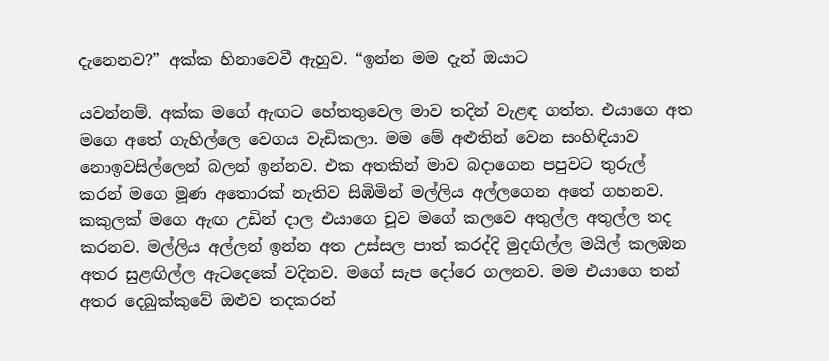දැනෙනව?” අක්ක හිනාවෙවී ඇහුව. “ඉන්න මම දැන් ඔයාට

යවන්නම්. අක්ක මගේ ඇඟට හේතතුවෙල මාව තදින් වැළඳ ගත්ත. එයාගෙ අත මගෙ අතේ ගැහිල්ලෙ වෙගය වැඩිකලා. මම මේ අළුතින් වෙන සංහිඳියාව නොඉවසිල්ලෙන් බලන් ඉන්නව. එක අතකින් මාව බදාගෙන පපුවට තුරුල් කරන් මගෙ මූණ අතොරක් නැතිව සිඹිමින් මල්ලිය අල්ලගෙන අතේ ගහනව. කකුලක් මගෙ ඇඟ උඩින් දාල එයාගෙ චූව මගේ කලවෙ අතුල්ල අතුල්ල තද කරනව. මල්ලිය අල්ලන් ඉන්න අත උස්සල පාත් කරද්දි මුදඟිල්ල මයිල් කලඹන අතර සුළඟිල්ල ඇටදෙකේ වදිනව. මගේ සැප දෝරෙ ගලනව. මම එයාගෙ තන් අතර දෙබුක්කුවේ ඔළුව තදකරන්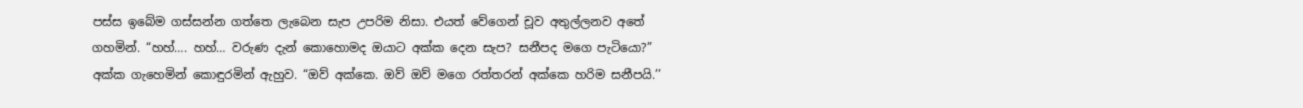පස්ස ඉබේම ගස්සන්න ගත්තෙ ලැබෙන සැප උපරිම නිසා. එයත් වේගෙන් චූව අතුල්ලනව අතේ ගහමින්. “හහ්…. හහ්… වරුණ දැන් කොහොමද ඔයාට අක්ක දෙන සැප? සනීපද මගෙ පැටියො?” අක්ක ගැහෙමින් කොඳුරමින් ඇහුව. “ඔව් අක්කෙ. ඔව් ඔව් මගෙ රත්තරන් අක්කෙ හරිම සනීපයි.’’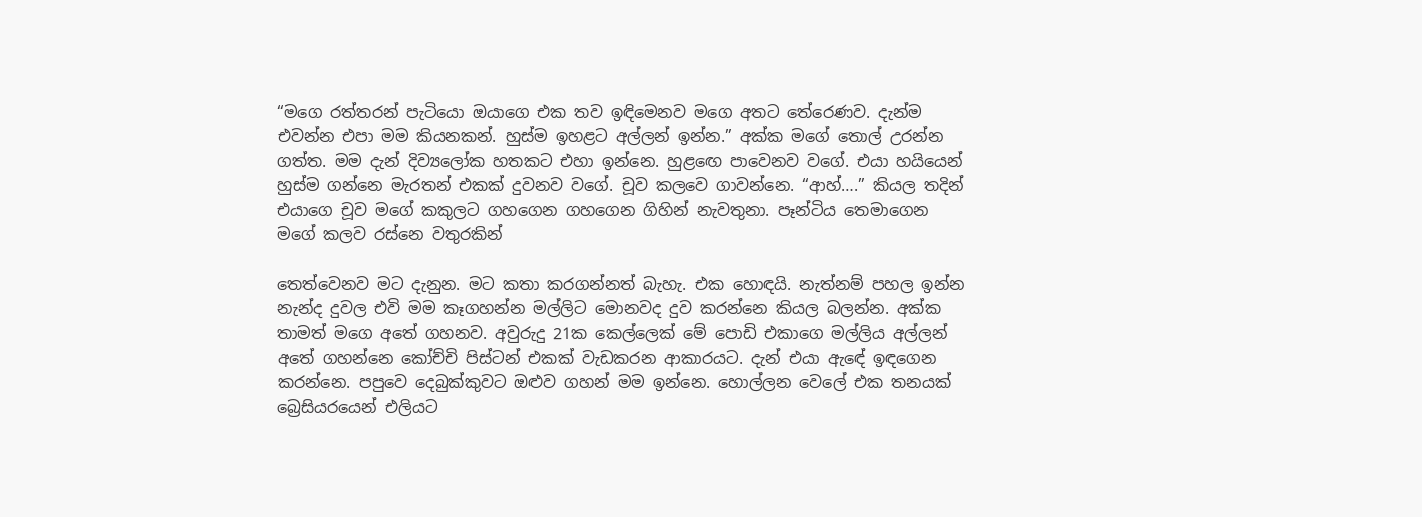“මගෙ රත්තරන් පැටියො ඔයාගෙ එක තව ඉඳිමෙනව මගෙ අතට තේරෙණව. දැන්ම එවන්න එපා මම කියනකන්. හුස්ම ඉහළට අල්ලන් ඉන්න.” අක්ක මගේ තොල් උරන්න ගත්ත. මම දැන් දිව්‍යලෝක හතකට එහා ඉන්නෙ. හුළඟෙ පාවෙනව වගේ. එයා හයියෙන් හුස්ම ගන්නෙ මැරතන් එකක් දුවනව වගේ. චූව කලවෙ ගාවන්නෙ. “ආහ්….” කියල තදින් එයාගෙ චූව මගේ කකුලට ගහගෙන ගහගෙන ගිහින් නැවතුනා. පෑන්ටිය තෙමාගෙන මගේ කලව රස්නෙ වතුරකින්

තෙත්වෙනව මට දැනුන. මට කතා කරගන්නත් බැහැ. එක හොඳයි. නැත්නම් පහල ඉන්න නැන්ද දුවල එවි මම කෑගහන්න මල්ලිට මොනවද දුව කරන්නෙ කියල බලන්න. අක්ක තාමත් මගෙ අතේ ගහනව. අවුරුදු 21ක කෙල්ලෙක් මේ පොඩි එකාගෙ මල්ලිය අල්ලන් අතේ ගහන්නෙ කෝච්චි පිස්ටන් එකක් වැඩකරන ආකාරයට. දැන් එයා ඇඳේ ඉඳගෙන කරන්නෙ. පපුවෙ දෙබුක්කුවට ඔළුව ගහන් මම ඉන්නෙ. හොල්ලන වෙලේ එක තනයක් බ්‍රෙසියරයෙන් එලියට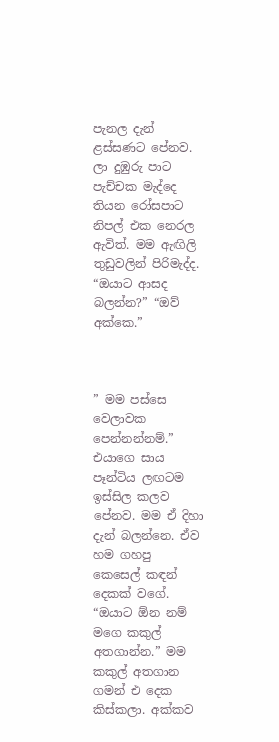පැනල දැන් ළස්සණට පේනව. ලා දුඹුරු පාට පැච්චක මැද්දෙ තියන රෝසපාට නිපල් එක නෙරල ඇවිත්. මම ඇඟිලි තුඩුවලින් පිරිමැද්ද. “ඔයාට ආසද බලන්න?” “ඔව් අක්කෙ.”



” මම පස්සෙ වෙලාවක පෙන්නන්නම්.” එයාගෙ සාය පෑන්ටිය ලඟටම ඉස්සිල කලව පේනව. මම ඒ දිහා දැන් බලන්නෙ. ඒව හම ගහපු කෙසෙල් කඳන් දෙකක් වගේ. “ඔයාට ඕන නම් මගෙ කකුල් අතගාන්න.” මම කකුල් අතගාන ගමන් එ දෙක කිස්කලා. අක්කව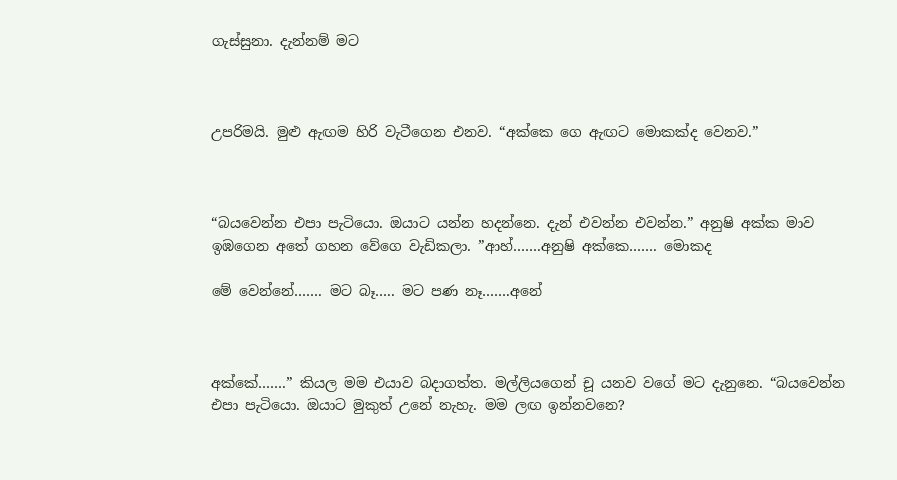ගැස්සුනා. දැන්නම් මට



උපරිමයි. මුළු ඇඟම හිරි වැටීගෙන එනව. “අක්කෙ ගෙ ඇඟට මොකක්ද වෙනව.”



“බයවෙන්න එපා පැටියො. ඔයාට යන්න හදන්නෙ. දැන් එවන්න එවන්න.” අනුෂි අක්ක මාව ඉඹගෙන අතේ ගහන වේගෙ වැඩිකලා. ”ආහ්…….අනුෂි අක්කෙ……. මොකද

මේ වෙන්නේ……. මට බෑ….. මට පණ නෑ…….අනේ



අක්කේ…….” කියල මම එයාව බදාගත්ත. මල්ලියගෙන් චූ යනව වගේ මට දැනුනෙ. “බයවෙන්න එපා පැටියො. ඔයාට මුකුත් උනේ නැහැ. මම ලඟ ඉන්නවනෙ?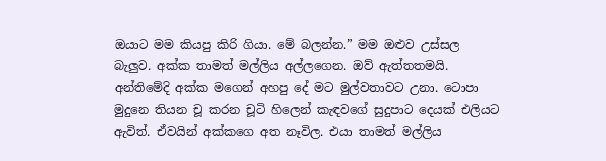ඔයාට මම කියපු කිරි ගියා. මේ බලන්න.” මම ඔළුව උස්සල බැලුව. අක්ක තාමත් මල්ලිය අල්ලගෙන. ඔව් ඇත්තතමයි. අන්තිමේදි අක්ක මගෙන් අහපු දේ මට මුල්වතාවට උනා. ටොපා මුදුනෙ තියන චූ කරන චූටි හිලෙන් කැඳවගේ සුදුපාට දෙයක් එලියට ඇවිත්. ඒවයින් අක්කගෙ අත නෑවිල. එයා තාමත් මල්ලිය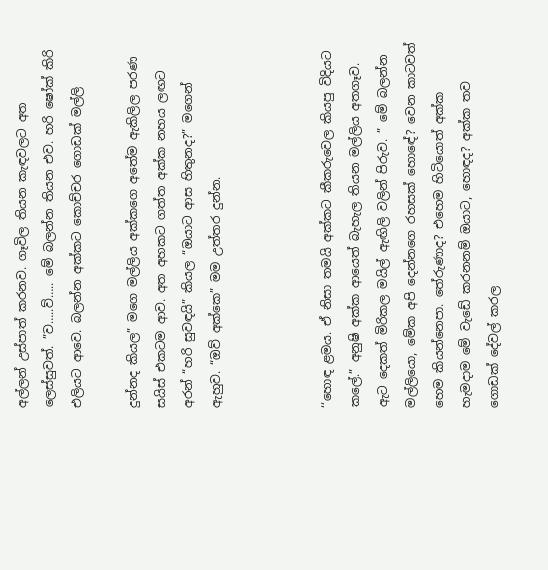අල්ලන් උස්පාත් කරනව. ගෑවිල තියන කැඳවලට අත ලෙස්සුවත්. ”ව…..ව්….. මේ බලන්න තියන එව. හරි ෂෝක් කිරි එලියට ආවෙ. බලන්න අක්කට කොච්චර ගොඩක් මල්ලි

දුන්නද කියල” මගෙ මල්ලිය අක්කගෙ අතේම ඇකිලිල පරණ සයිස් එකටම ආව. අත අහකට ගත්ත අක්ක නහය ලඟට අරන් “හරි සුවඳයි” කියල “ඔයාට ආස හිතුනද?” මගෙන් ඇහුව. “ඔව් අක්කෙ” මම උත්තර දුන්න.



‘‘හොඳ ළමය. ඒ නිසා තමයි අක්කට කීකරුවෙල කියපු විදියට කලේ.” අනුෂි අක්ක ආයෙත් බැහැල තියන මල්ලිය අතගෑව. ඇට දෙකත් මිරිකල මයිල් ඇඟිලි වලින් පිරුව. ” මේ බලන්න මල්ලියො, මේක අපි දෙන්නගෙ රහසක් හොඳේ? වෙන කාටවත් හෙම කියන්නෙපා. තේරුණාද? එහෙම හිටියොත් අක්ක හැමදාම මේ වැඩේ කරනනම් ඔයාට, හොඳද? අක්ක තව ගොඩක් දේවල් කරල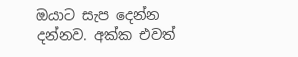ඔයාට සැප දෙන්න දන්නව. අක්ක එවත්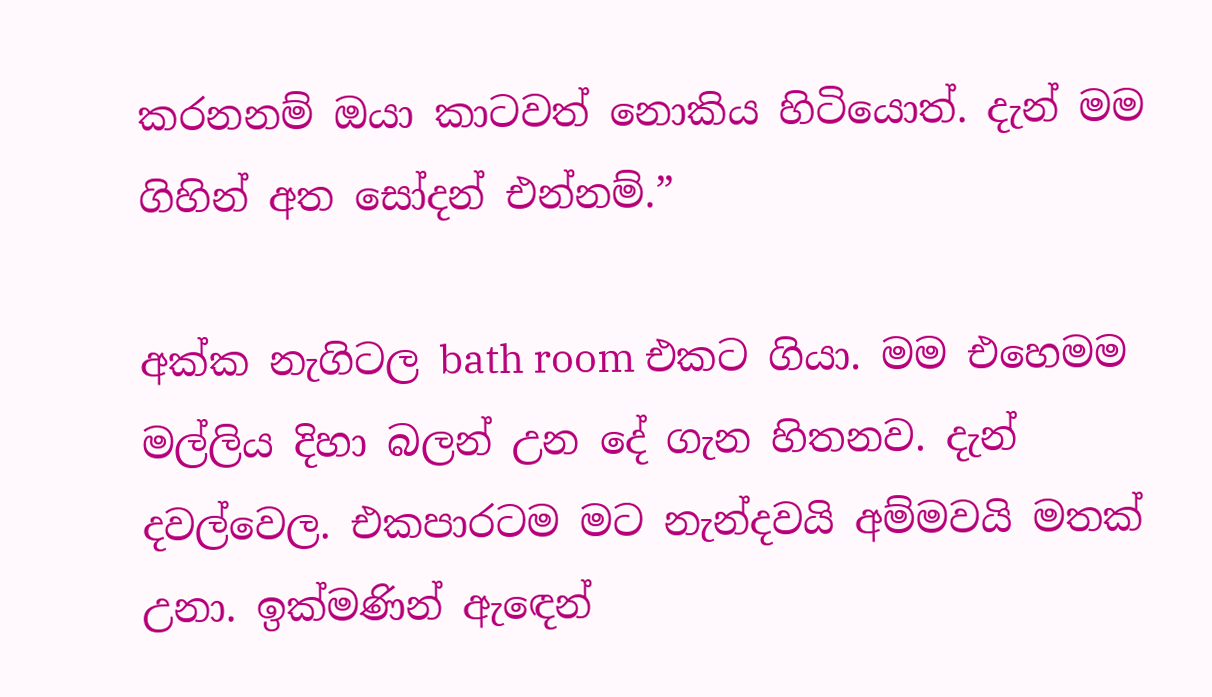කරනනම් ඔයා කාටවත් නොකිය හිටියොත්. දැන් මම ගිහින් අත සෝදන් එන්නම්.”

අක්ක නැගිටල bath room එකට ගියා. මම එහෙමම මල්ලිය දිහා බලන් උන දේ ගැන හිතනව. දැන් දවල්වෙල. එකපාරටම මට නැන්දවයි අම්මවයි මතක් උනා. ඉක්මණින් ඇඳෙන්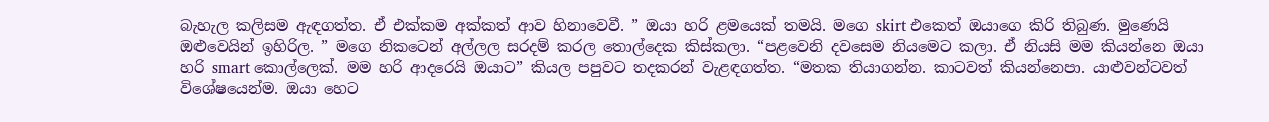බැහැල කලිසම ඇඳගත්ත. ඒ එක්කම අක්කත් ආව හිනාවෙවී. ” ඔයා හරි ළමයෙක් තමයි. මගෙ skirt එකෙත් ඔයාගෙ කිරි තිබුණ. මුණෙයි ඔළුවෙයින් ඉහිරිල. ” මගෙ නිකටෙන් අල්ලල සරදම් කරල තොල්දෙක කිස්කලා. “පළවෙනි දවසෙම නියමෙට කලා. ඒ නියසි මම කියන්නෙ ඔයා හරි smart කොල්ලෙක්. මම හරි ආදරෙයි ඔයාට” කියල පපුවට තදකරන් වැළඳගත්ත. “මතක තියාගන්න. කාටවත් කියන්නෙපා. යාළුවන්ටවත් විශේෂයෙන්ම. ඔයා හෙට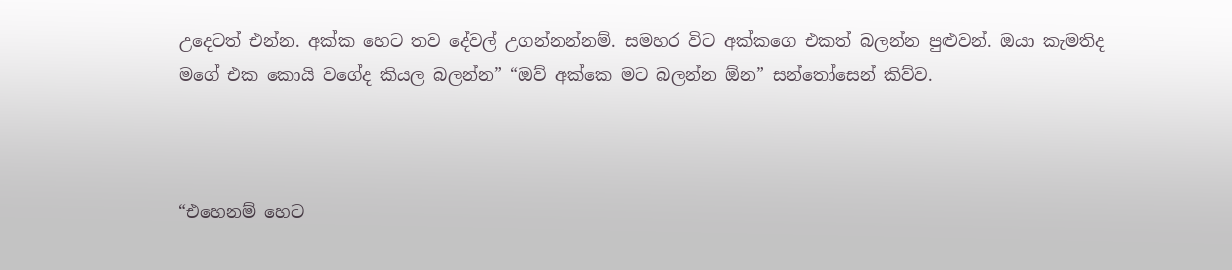උදෙටත් එන්න. අක්ක හෙට තව දේවල් උගන්නන්නම්. සමහර විට අක්කගෙ එකත් බලන්න පුළුවන්. ඔයා කැමතිද මගේ එක කොයි වගේද කියල බලන්න” “ඔව් අක්කෙ මට බලන්න ඕන” සන්තෝසෙන් කිව්ව.



“එහෙනම් හෙට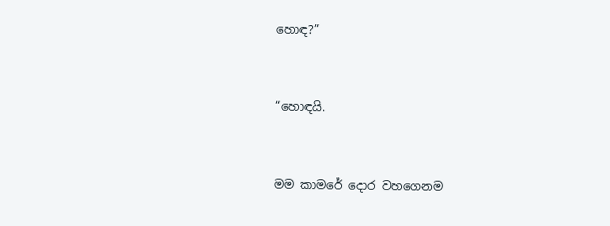හොඳ?”



“හොඳයි.



මම කාමරේ දොර වහගෙනම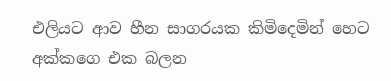එලියට ආව හීන සාගරයක කිමිදෙමින් හෙට අක්කගෙ එක බලන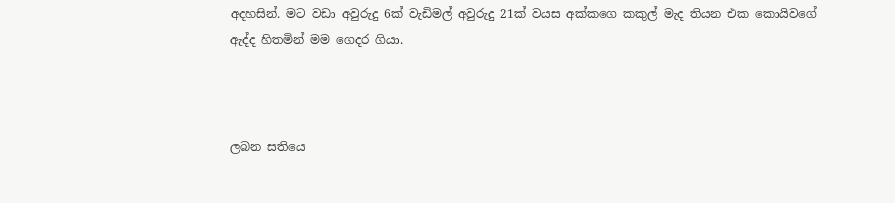අදහසින්. මට වඩා අවුරුදු 6ක් වැඩිමල් අවුරුදු 21ක් වයස අක්කගෙ කකුල් මැද තියන එක කොයිවගේ ඇද්ද හිතමින් මම ගෙදර ගියා.



ලබන සතියෙ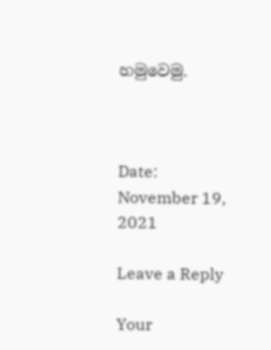හමුවෙමු.



Date: November 19, 2021

Leave a Reply

Your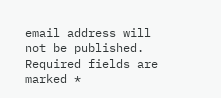email address will not be published. Required fields are marked *